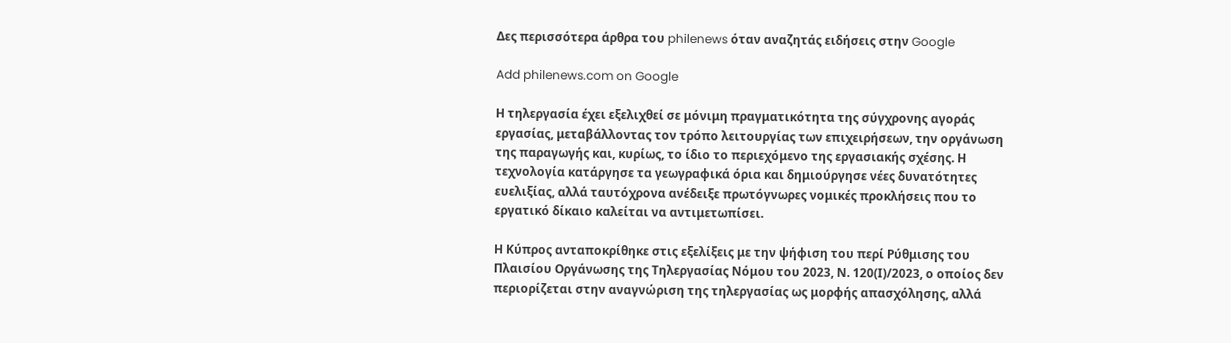Δες περισσότερα άρθρα του philenews όταν αναζητάς ειδήσεις στην Google

Add philenews.com on Google

Η τηλεργασία έχει εξελιχθεί σε μόνιμη πραγματικότητα της σύγχρονης αγοράς εργασίας, μεταβάλλοντας τον τρόπο λειτουργίας των επιχειρήσεων, την οργάνωση της παραγωγής και, κυρίως, το ίδιο το περιεχόμενο της εργασιακής σχέσης. Η τεχνολογία κατάργησε τα γεωγραφικά όρια και δημιούργησε νέες δυνατότητες ευελιξίας, αλλά ταυτόχρονα ανέδειξε πρωτόγνωρες νομικές προκλήσεις που το εργατικό δίκαιο καλείται να αντιμετωπίσει.

Η Κύπρος ανταποκρίθηκε στις εξελίξεις με την ψήφιση του περί Ρύθμισης του Πλαισίου Οργάνωσης της Τηλεργασίας Νόμου του 2023, Ν. 120(Ι)/2023, ο οποίος δεν περιορίζεται στην αναγνώριση της τηλεργασίας ως μορφής απασχόλησης, αλλά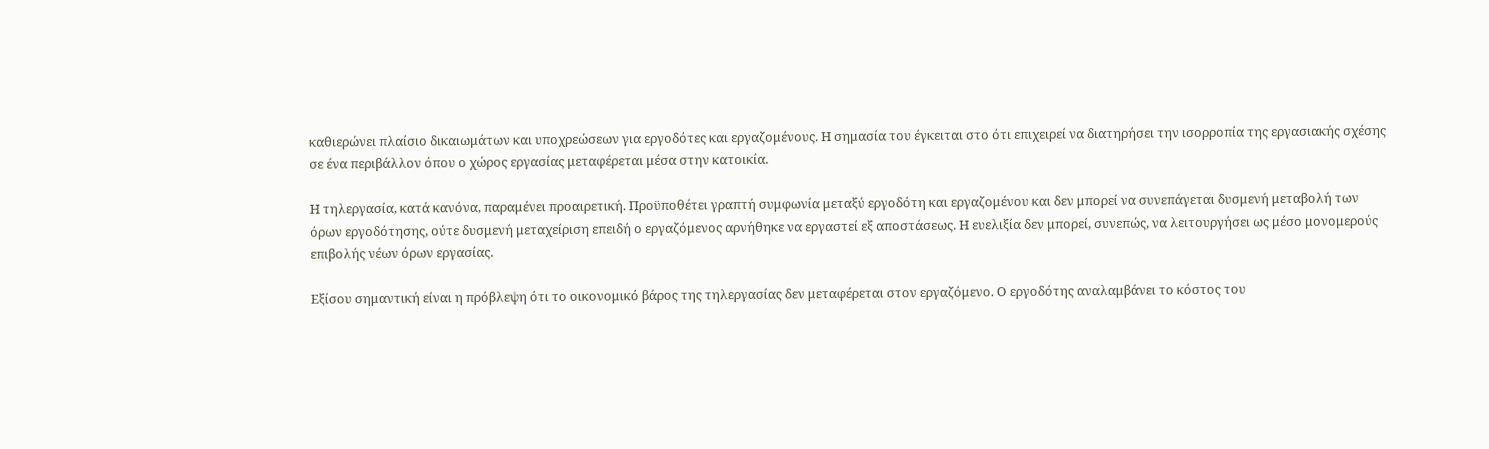καθιερώνει πλαίσιο δικαιωμάτων και υποχρεώσεων για εργοδότες και εργαζομένους. Η σημασία του έγκειται στο ότι επιχειρεί να διατηρήσει την ισορροπία της εργασιακής σχέσης σε ένα περιβάλλον όπου ο χώρος εργασίας μεταφέρεται μέσα στην κατοικία.

Η τηλεργασία, κατά κανόνα, παραμένει προαιρετική. Προϋποθέτει γραπτή συμφωνία μεταξύ εργοδότη και εργαζομένου και δεν μπορεί να συνεπάγεται δυσμενή μεταβολή των όρων εργοδότησης, ούτε δυσμενή μεταχείριση επειδή ο εργαζόμενος αρνήθηκε να εργαστεί εξ αποστάσεως. Η ευελιξία δεν μπορεί, συνεπώς, να λειτουργήσει ως μέσο μονομερούς επιβολής νέων όρων εργασίας.

Εξίσου σημαντική είναι η πρόβλεψη ότι το οικονομικό βάρος της τηλεργασίας δεν μεταφέρεται στον εργαζόμενο. Ο εργοδότης αναλαμβάνει το κόστος του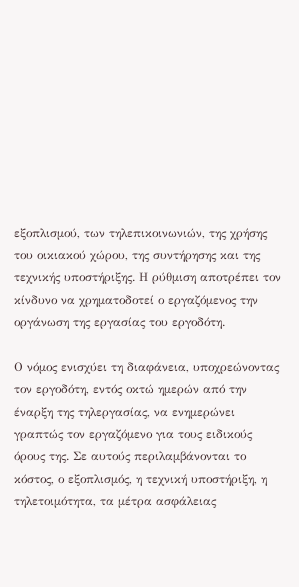εξοπλισμού, των τηλεπικοινωνιών, της χρήσης του οικιακού χώρου, της συντήρησης και της τεχνικής υποστήριξης. Η ρύθμιση αποτρέπει τον κίνδυνο να χρηματοδοτεί ο εργαζόμενος την οργάνωση της εργασίας του εργοδότη.

Ο νόμος ενισχύει τη διαφάνεια, υποχρεώνοντας τον εργοδότη, εντός οκτώ ημερών από την έναρξη της τηλεργασίας, να ενημερώνει γραπτώς τον εργαζόμενο για τους ειδικούς όρους της. Σε αυτούς περιλαμβάνονται το κόστος, ο εξοπλισμός, η τεχνική υποστήριξη, η τηλετοιμότητα, τα μέτρα ασφάλειας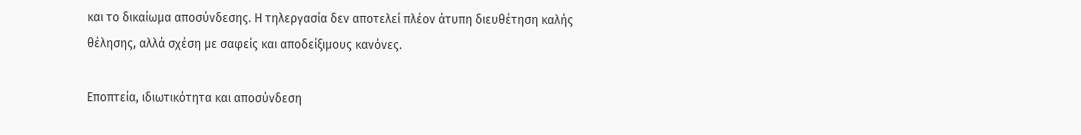και το δικαίωμα αποσύνδεσης. Η τηλεργασία δεν αποτελεί πλέον άτυπη διευθέτηση καλής θέλησης, αλλά σχέση με σαφείς και αποδείξιμους κανόνες.

Εποπτεία, ιδιωτικότητα και αποσύνδεση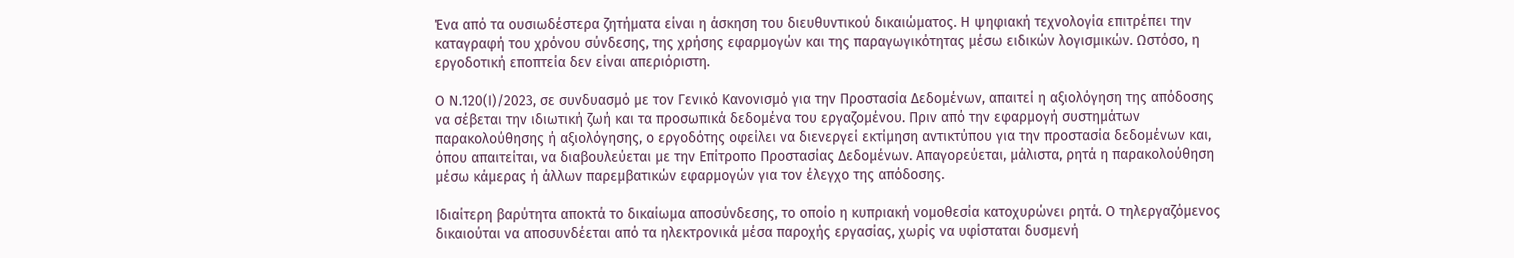Ένα από τα ουσιωδέστερα ζητήματα είναι η άσκηση του διευθυντικού δικαιώματος. Η ψηφιακή τεχνολογία επιτρέπει την καταγραφή του χρόνου σύνδεσης, της χρήσης εφαρμογών και της παραγωγικότητας μέσω ειδικών λογισμικών. Ωστόσο, η εργοδοτική εποπτεία δεν είναι απεριόριστη.

Ο Ν.120(Ι)/2023, σε συνδυασμό με τον Γενικό Κανονισμό για την Προστασία Δεδομένων, απαιτεί η αξιολόγηση της απόδοσης να σέβεται την ιδιωτική ζωή και τα προσωπικά δεδομένα του εργαζομένου. Πριν από την εφαρμογή συστημάτων παρακολούθησης ή αξιολόγησης, ο εργοδότης οφείλει να διενεργεί εκτίμηση αντικτύπου για την προστασία δεδομένων και, όπου απαιτείται, να διαβουλεύεται με την Επίτροπο Προστασίας Δεδομένων. Απαγορεύεται, μάλιστα, ρητά η παρακολούθηση μέσω κάμερας ή άλλων παρεμβατικών εφαρμογών για τον έλεγχο της απόδοσης.

Ιδιαίτερη βαρύτητα αποκτά το δικαίωμα αποσύνδεσης, το οποίο η κυπριακή νομοθεσία κατοχυρώνει ρητά. Ο τηλεργαζόμενος δικαιούται να αποσυνδέεται από τα ηλεκτρονικά μέσα παροχής εργασίας, χωρίς να υφίσταται δυσμενή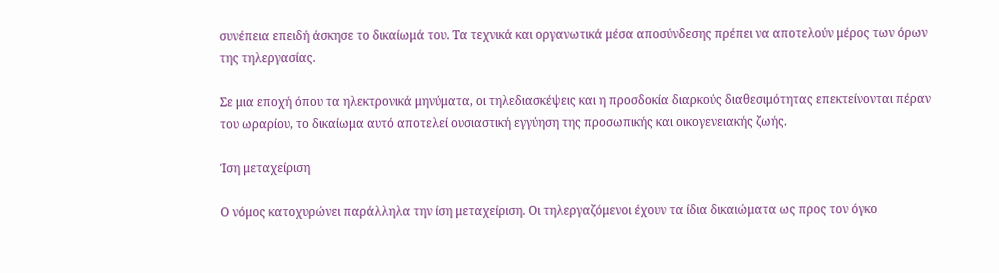συνέπεια επειδή άσκησε το δικαίωμά του. Τα τεχνικά και οργανωτικά μέσα αποσύνδεσης πρέπει να αποτελούν μέρος των όρων της τηλεργασίας.

Σε μια εποχή όπου τα ηλεκτρονικά μηνύματα, οι τηλεδιασκέψεις και η προσδοκία διαρκούς διαθεσιμότητας επεκτείνονται πέραν του ωραρίου, το δικαίωμα αυτό αποτελεί ουσιαστική εγγύηση της προσωπικής και οικογενειακής ζωής.

Ίση μεταχείριση

Ο νόμος κατοχυρώνει παράλληλα την ίση μεταχείριση. Οι τηλεργαζόμενοι έχουν τα ίδια δικαιώματα ως προς τον όγκο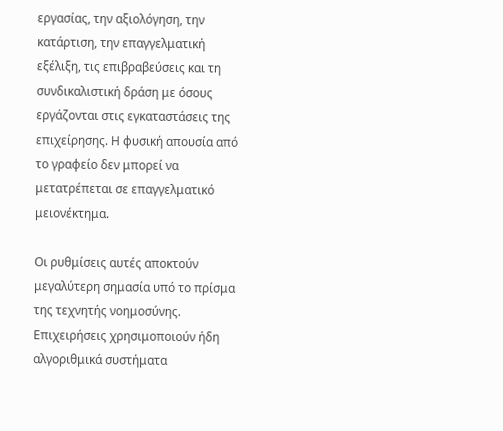εργασίας, την αξιολόγηση, την κατάρτιση, την επαγγελματική εξέλιξη, τις επιβραβεύσεις και τη συνδικαλιστική δράση με όσους εργάζονται στις εγκαταστάσεις της επιχείρησης. Η φυσική απουσία από το γραφείο δεν μπορεί να μετατρέπεται σε επαγγελματικό μειονέκτημα.

Οι ρυθμίσεις αυτές αποκτούν μεγαλύτερη σημασία υπό το πρίσμα της τεχνητής νοημοσύνης. Επιχειρήσεις χρησιμοποιούν ήδη αλγοριθμικά συστήματα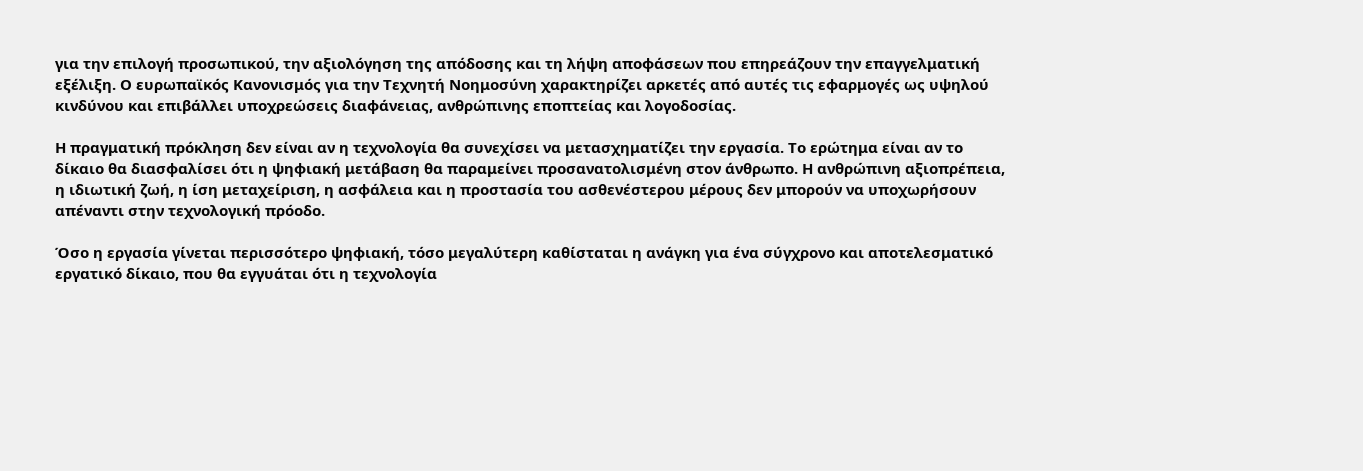για την επιλογή προσωπικού, την αξιολόγηση της απόδοσης και τη λήψη αποφάσεων που επηρεάζουν την επαγγελματική εξέλιξη. Ο ευρωπαϊκός Κανονισμός για την Τεχνητή Νοημοσύνη χαρακτηρίζει αρκετές από αυτές τις εφαρμογές ως υψηλού κινδύνου και επιβάλλει υποχρεώσεις διαφάνειας, ανθρώπινης εποπτείας και λογοδοσίας.

Η πραγματική πρόκληση δεν είναι αν η τεχνολογία θα συνεχίσει να μετασχηματίζει την εργασία. Το ερώτημα είναι αν το δίκαιο θα διασφαλίσει ότι η ψηφιακή μετάβαση θα παραμείνει προσανατολισμένη στον άνθρωπο. Η ανθρώπινη αξιοπρέπεια, η ιδιωτική ζωή, η ίση μεταχείριση, η ασφάλεια και η προστασία του ασθενέστερου μέρους δεν μπορούν να υποχωρήσουν απέναντι στην τεχνολογική πρόοδο.

Όσο η εργασία γίνεται περισσότερο ψηφιακή, τόσο μεγαλύτερη καθίσταται η ανάγκη για ένα σύγχρονο και αποτελεσματικό εργατικό δίκαιο, που θα εγγυάται ότι η τεχνολογία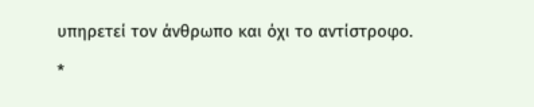υπηρετεί τον άνθρωπο και όχι το αντίστροφο.

*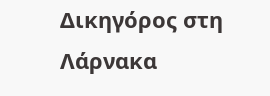Δικηγόρος στη Λάρνακα